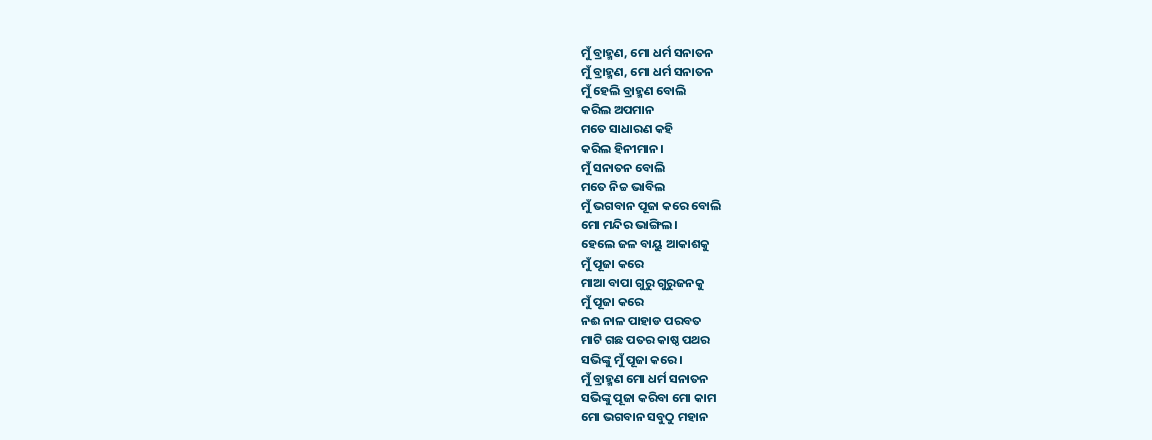ମୁଁ ବ୍ରାହ୍ମଣ, ମୋ ଧର୍ମ ସନାତନ
ମୁଁ ବ୍ରାହ୍ମଣ, ମୋ ଧର୍ମ ସନାତନ
ମୁଁ ହେଲି ବ୍ରାହ୍ମଣ ବୋଲି
କରିଲ ଅପମାନ
ମତେ ସାଧାରଣ କହି
କରିଲ ହିନୀମାନ।
ମୁଁ ସନାତନ ବୋଲି
ମତେ ନିଚ୍ଚ ଭାବିଲ
ମୁଁ ଭଗବାନ ପୂଜା କରେ ବୋଲି
ମୋ ମନ୍ଦିର ଭାଙ୍ଗିଲ।
ହେଲେ ଜଳ ବାୟୁ ଆକାଶକୁ
ମୁଁ ପୂଜା କରେ
ମାଆ ବାପା ଗୁରୁ ଗୁରୁଜନକୁ
ମୁଁ ପୂଜା କରେ
ନଈ ନାଳ ପାହାଡ ପରବତ
ମାଟି ଗଛ ପତର କାଷ୍ଠ ପଥର
ସଭିଙ୍କୁ ମୁଁ ପୂଜା କରେ।
ମୁଁ ବ୍ରାହ୍ମଣ ମୋ ଧର୍ମ ସନାତନ
ସଭିଙ୍କୁ ପୂଜା କରିବା ମୋ କାମ
ମୋ ଭଗବାନ ସବୁଠୁ ମହାନ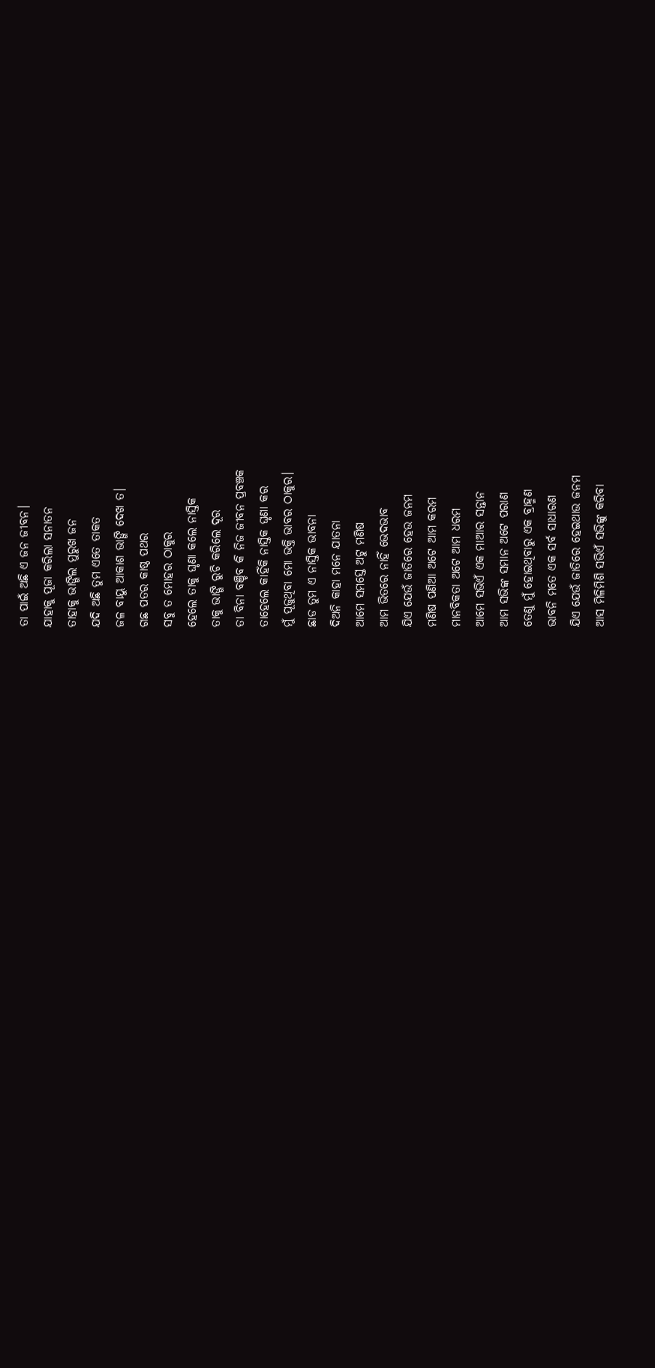ତା ପାଇଁ ଅଛି ଏ ଜନ ଜୀବନ।
ଯାହାକୁ ପୂଜା କରିଲା ସନାତନ
ତାହାକୁ ଭାଙ୍ଗିଲ ମୁରୁଖ ଜନ
ଯଦି ଅଛି ତୁମ ଏତେ ତାକତ
ଜଳ ବାୟୁ ଆକାଶ ଭାଙ୍ଗି ଦେଖ ତ।
ଗଛ ପତର କାଷ୍ଠ ପଥର
ସବୁ ତ ମୋହର ଠାକୁର
ହେଲେ ତାକୁ ଘୃଣା କଲେ ନାସ୍ତିକ
ତାକୁ ଭାଙ୍ଗି ରୁଚି କରିଲେ ଦୂର
ତା ବିନା ବଞ୍ଚିବ କି ନିଜ ଜୀବନ ପ୍ରବଞ୍ଚକ
ତାହେଲେ କାହିଁକି ନାସ୍ତିକ ଘୃଣା କର
ମୁଁ ପୂଜୁଥିବା ମୋ ଭକ୍ତି ଭାବର ଠାକୁର।
ଛାଡ ତୁମ ଏ ନାସ୍ତିକ ଭାବନା
ଦିଅନି କାହା ମନେ ଯାତନା
ଆମେ ସମସ୍ତେ ଅଟୁ ମଣିଷ
ଆମ ଭିତରେ ନାହିଁ ଭେଦଭାବ
ଯିଏ ଯେଉଁ ଜାତିରେ ହେଉ ଜନମ
ମଣିଷ ପଣିଆ ଅଟେ ଆମ କରମ
ମାନବିକତା ଅଟେ ଆମ ଧରମ
ଆମେ ସଭିଏଁ ଏକ ମାଆର ସନ୍ତାନ
ଆମ ସଭିଙ୍କ ସମାନ ଅଟେ ପରାଣ
ତେଣୁ ମୁଁ ହୋଇଥିବାରୁ ଏକ ବ୍ରାହ୍ମଣ
ଭାବନି ମତେ ଏକ ସର୍ବ ସାଧାରଣ
ଯିଏ ଯେଉଁ ଜାତିରେ ହେଇଥାଉ ଜନମ
ଆସ ମିଳିମିଶି ସଭିଏଁ ସଭିଙ୍କୁ କରିବା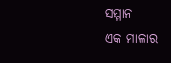ସମ୍ମାନ
ଏକ ମାଳାର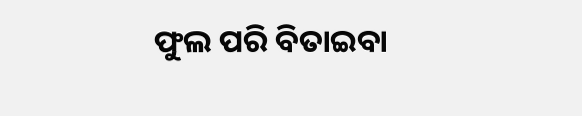ଫୁଲ ପରି ବିତାଇବା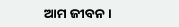ଆମ ଜୀବନ।